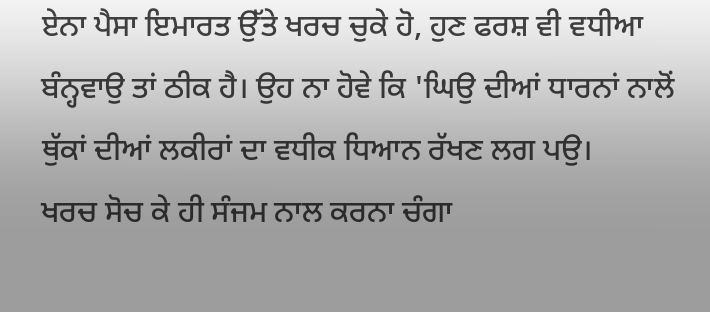ਏਨਾ ਪੈਸਾ ਇਮਾਰਤ ਉੱਤੇ ਖਰਚ ਚੁਕੇ ਹੋ, ਹੁਣ ਫਰਸ਼ ਵੀ ਵਧੀਆ ਬੰਨ੍ਹਵਾਉ ਤਾਂ ਠੀਕ ਹੈ। ਉਹ ਨਾ ਹੋਵੇ ਕਿ 'ਘਿਉ ਦੀਆਂ ਧਾਰਨਾਂ ਨਾਲੋਂ ਥੁੱਕਾਂ ਦੀਆਂ ਲਕੀਰਾਂ ਦਾ ਵਧੀਕ ਧਿਆਨ ਰੱਖਣ ਲਗ ਪਉ।
ਖਰਚ ਸੋਚ ਕੇ ਹੀ ਸੰਜਮ ਨਾਲ ਕਰਨਾ ਚੰਗਾ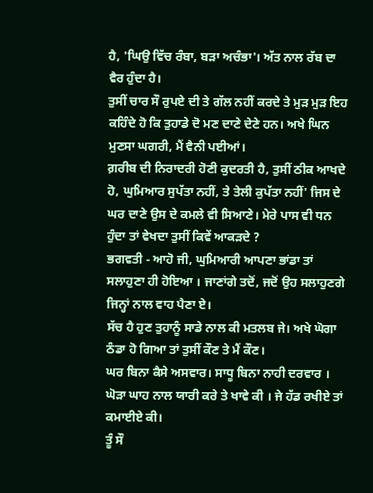ਹੈ, 'ਘਿਉ ਵਿੱਚ ਰੰਬਾ, ਬੜਾ ਅਚੰਭਾ'। ਅੱਤ ਨਾਲ ਰੱਬ ਦਾ ਵੈਰ ਹੁੰਦਾ ਹੈ।
ਤੁਸੀਂ ਚਾਰ ਸੌ ਰੁਪਏ ਦੀ ਤੇ ਗੱਲ ਨਹੀਂ ਕਰਦੇ ਤੇ ਮੁੜ ਮੁੜ ਇਹ ਕਹਿੰਦੇ ਹੋ ਕਿ ਤੁਹਾਡੇ ਦੋ ਮਣ ਦਾਣੇ ਦੇਣੇ ਹਨ। ਅਖੇ ਘਿਨ ਮੁਣਸਾ ਘਗਰੀ, ਮੈਂ ਵੈਨੀ ਪਈਆਂ।
ਗ਼ਰੀਬ ਦੀ ਨਿਰਾਦਰੀ ਹੋਣੀ ਕੁਦਰਤੀ ਹੈ, ਤੁਸੀਂ ਠੀਕ ਆਖਦੇ ਹੋ, ਘੁਮਿਆਰ ਸੁਪੱਤਾ ਨਹੀਂ, ਤੇ ਤੇਲੀ ਕੁਪੱਤਾ ਨਹੀਂ' ਜਿਸ ਦੇ ਘਰ ਦਾਣੇ ਉਸ ਦੇ ਕਮਲੇ ਵੀ ਸਿਆਣੇ। ਮੇਰੇ ਪਾਸ ਵੀ ਧਨ ਹੁੰਦਾ ਤਾਂ ਵੇਖਦਾ ਤੁਸੀਂ ਕਿਵੇਂ ਆਕੜਦੇ ?
ਭਗਵਤੀ - ਆਹੋ ਜੀ, ਘੁਮਿਆਰੀ ਆਪਣਾ ਭਾਂਡਾ ਤਾਂ ਸਲਾਹੁਣਾ ਹੀ ਹੋਇਆ । ਜਾਣਾਂਗੇ ਤਦੋਂ, ਜਦੋਂ ਉਹ ਸਲਾਹੁਣਗੇ ਜਿਨ੍ਹਾਂ ਨਾਲ ਵਾਹ ਪੈਣਾ ਏ।
ਸੱਚ ਹੈ ਹੁਣ ਤੁਹਾਨੂੰ ਸਾਡੇ ਨਾਲ ਕੀ ਮਤਲਬ ਜੇ। ਅਖੇ ਘੋਗਾ ਠੰਡਾ ਹੋ ਗਿਆ ਤਾਂ ਤੁਸੀਂ ਕੌਣ ਤੇ ਮੈਂ ਕੌਣ।
ਘਰ ਬਿਨਾ ਕੈਸੇ ਅਸਵਾਰ। ਸਾਧੂ ਬਿਨਾ ਨਾਹੀ ਦਰਵਾਰ ।
ਘੋੜਾ ਘਾਹ ਨਾਲ ਯਾਰੀ ਕਰੇ ਤੇ ਖਾਵੇ ਕੀ । ਜੇ ਹੱਡ ਰਖੀਏ ਤਾਂ ਕਮਾਈਏ ਕੀ।
ਤੂੰ ਸੌ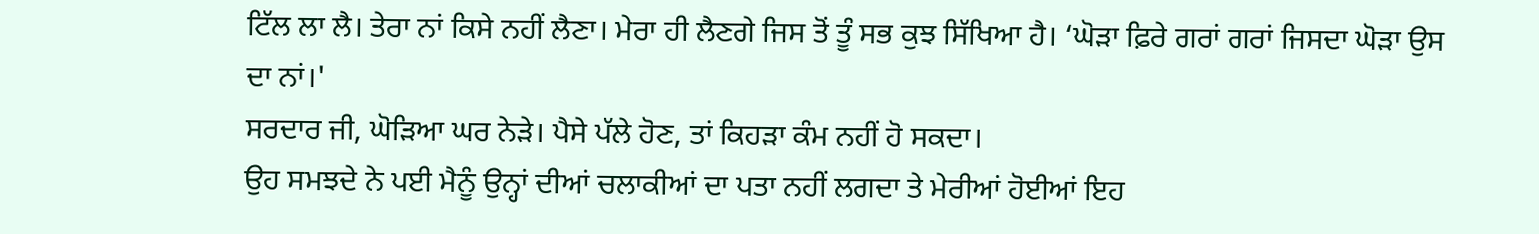ਟਿੱਲ ਲਾ ਲੈ। ਤੇਰਾ ਨਾਂ ਕਿਸੇ ਨਹੀਂ ਲੈਣਾ। ਮੇਰਾ ਹੀ ਲੈਣਗੇ ਜਿਸ ਤੋਂ ਤੂੰ ਸਭ ਕੁਝ ਸਿੱਖਿਆ ਹੈ। ‘ਘੋੜਾ ਫ਼ਿਰੇ ਗਰਾਂ ਗਰਾਂ ਜਿਸਦਾ ਘੋੜਾ ਉਸ ਦਾ ਨਾਂ।'
ਸਰਦਾਰ ਜੀ, ਘੋੜਿਆ ਘਰ ਨੇੜੇ। ਪੈਸੇ ਪੱਲੇ ਹੋਣ, ਤਾਂ ਕਿਹੜਾ ਕੰਮ ਨਹੀਂ ਹੋ ਸਕਦਾ।
ਉਹ ਸਮਝਦੇ ਨੇ ਪਈ ਮੈਨੂੰ ਉਨ੍ਹਾਂ ਦੀਆਂ ਚਲਾਕੀਆਂ ਦਾ ਪਤਾ ਨਹੀਂ ਲਗਦਾ ਤੇ ਮੇਰੀਆਂ ਹੋਈਆਂ ਇਹ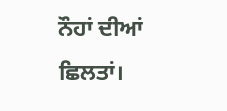ਨੌਹਾਂ ਦੀਆਂ ਛਿਲਤਾਂ।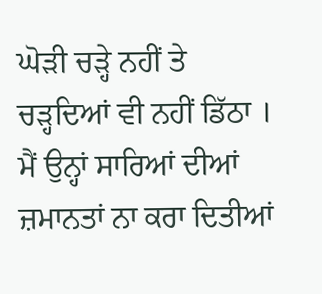ਘੋੜੀ ਚੜ੍ਹੇ ਨਹੀਂ ਤੇ ਚੜ੍ਹਦਿਆਂ ਵੀ ਨਹੀਂ ਡਿੱਠਾ । ਮੈਂ ਉਨ੍ਹਾਂ ਸਾਰਿਆਂ ਦੀਆਂ ਜ਼ਮਾਨਤਾਂ ਨਾ ਕਰਾ ਦਿਤੀਆਂ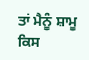ਤਾਂ ਮੈਨੂੰ ਸ਼ਾਮੂ ਕਿਸ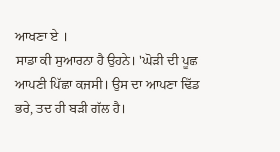ਆਖਣਾ ਏ ।
ਸਾਡਾ ਕੀ ਸੁਆਰਨਾ ਹੈ ਉਹਨੇ। 'ਘੋੜੀ ਦੀ ਪੂਛ ਆਪਣੀ ਪਿੱਛਾ ਕਜਸੀ। ਉਸ ਦਾ ਆਪਣਾ ਢਿੱਡ ਭਰੇ, ਤਦ ਹੀ ਬੜੀ ਗੱਲ ਹੈ।